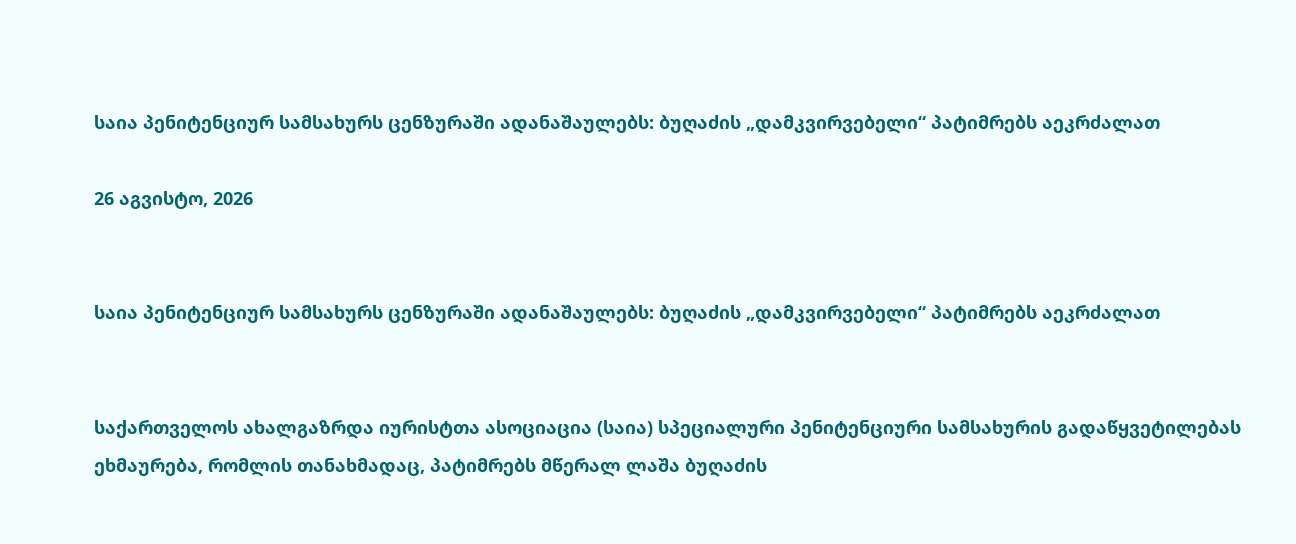საია პენიტენციურ სამსახურს ცენზურაში ადანაშაულებს: ბუღაძის „დამკვირვებელი“ პატიმრებს აეკრძალათ

26 აგვისტო, 2026


საია პენიტენციურ სამსახურს ცენზურაში ადანაშაულებს: ბუღაძის „დამკვირვებელი“ პატიმრებს აეკრძალათ


საქართველოს ახალგაზრდა იურისტთა ასოციაცია (საია) სპეციალური პენიტენციური სამსახურის გადაწყვეტილებას ეხმაურება, რომლის თანახმადაც, პატიმრებს მწერალ ლაშა ბუღაძის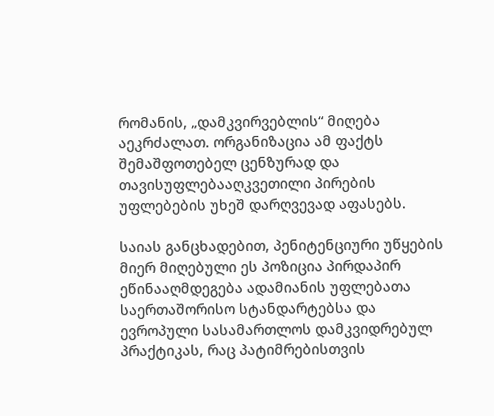რომანის, „დამკვირვებლის“ მიღება აეკრძალათ. ორგანიზაცია ამ ფაქტს შემაშფოთებელ ცენზურად და თავისუფლებააღკვეთილი პირების უფლებების უხეშ დარღვევად აფასებს.

საიას განცხადებით, პენიტენციური უწყების მიერ მიღებული ეს პოზიცია პირდაპირ ეწინააღმდეგება ადამიანის უფლებათა საერთაშორისო სტანდარტებსა და ევროპული სასამართლოს დამკვიდრებულ პრაქტიკას, რაც პატიმრებისთვის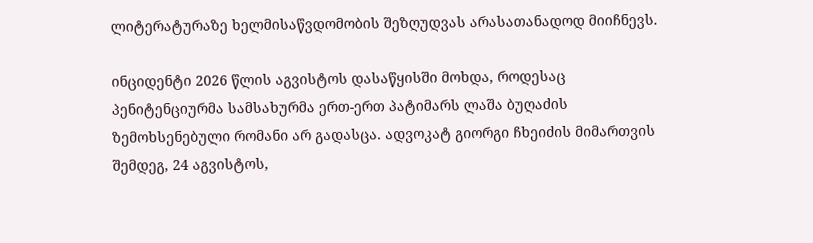ლიტერატურაზე ხელმისაწვდომობის შეზღუდვას არასათანადოდ მიიჩნევს.

ინციდენტი 2026 წლის აგვისტოს დასაწყისში მოხდა, როდესაც პენიტენციურმა სამსახურმა ერთ-ერთ პატიმარს ლაშა ბუღაძის ზემოხსენებული რომანი არ გადასცა. ადვოკატ გიორგი ჩხეიძის მიმართვის შემდეგ, 24 აგვისტოს,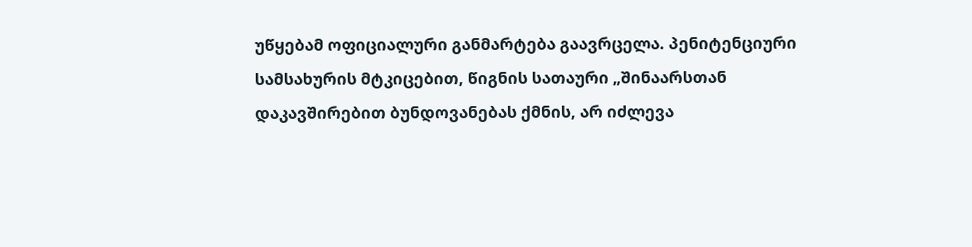უწყებამ ოფიციალური განმარტება გაავრცელა. პენიტენციური სამსახურის მტკიცებით, წიგნის სათაური „შინაარსთან დაკავშირებით ბუნდოვანებას ქმნის, არ იძლევა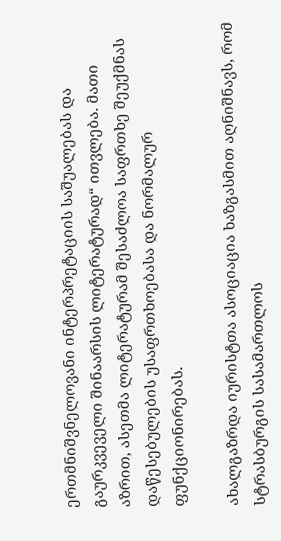ერთმნიშვნელოვანი ინტერპრეტაციის საშუალებას და გაურკვეველი შინაარსის ლიტერატურად“ ითვლება. მათი აზრით, ასეთმა ლიტერატურამ შესაძლოა საფრთხე შეუქმნას დაწესებულების უსაფრთხოებასა და ნორმალურ ფუნქციონირებას.

ახალგაზრდა იურისტთა ასოციაცია ხაზგასმით აღნიშნავს, რომ სტრასბურგის სასამართლოს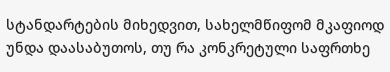სტანდარტების მიხედვით, სახელმწიფომ მკაფიოდ უნდა დაასაბუთოს, თუ რა კონკრეტული საფრთხე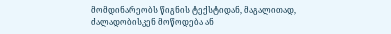მომდინარეობს წიგნის ტექსტიდან, მაგალითად, ძალადობისკენ მოწოდება ან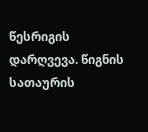წესრიგის დარღვევა. წიგნის სათაურის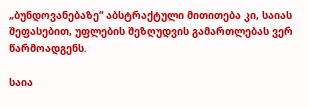„ბუნდოვანებაზე“ აბსტრაქტული მითითება კი, საიას შეფასებით, უფლების შეზღუდვის გამართლებას ვერ წარმოადგენს.

საია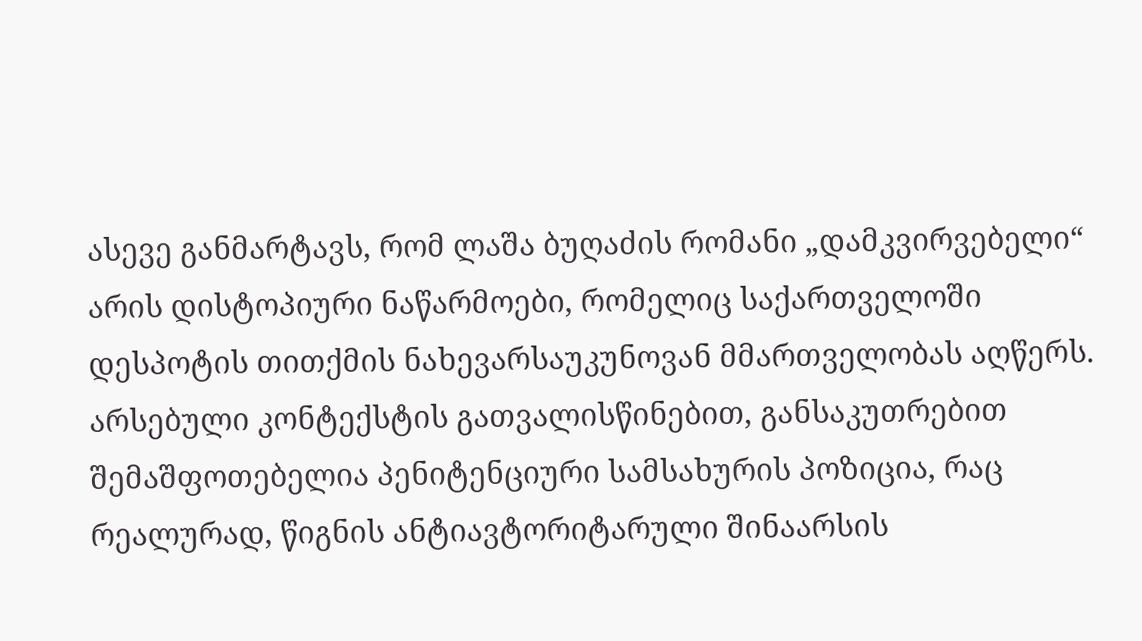ასევე განმარტავს, რომ ლაშა ბუღაძის რომანი „დამკვირვებელი“ არის დისტოპიური ნაწარმოები, რომელიც საქართველოში დესპოტის თითქმის ნახევარსაუკუნოვან მმართველობას აღწერს. არსებული კონტექსტის გათვალისწინებით, განსაკუთრებით შემაშფოთებელია პენიტენციური სამსახურის პოზიცია, რაც რეალურად, წიგნის ანტიავტორიტარული შინაარსის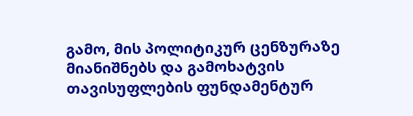გამო, მის პოლიტიკურ ცენზურაზე მიანიშნებს და გამოხატვის თავისუფლების ფუნდამენტურ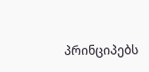პრინციპებს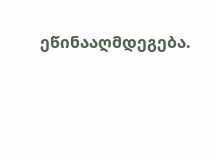ეწინააღმდეგება.